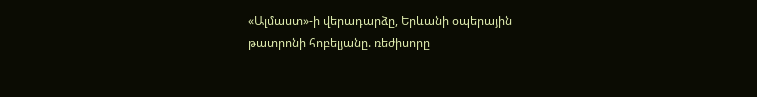«Ալմաստ»-ի վերադարձը, Երևանի օպերային թատրոնի հոբելյանը. ռեժիսորը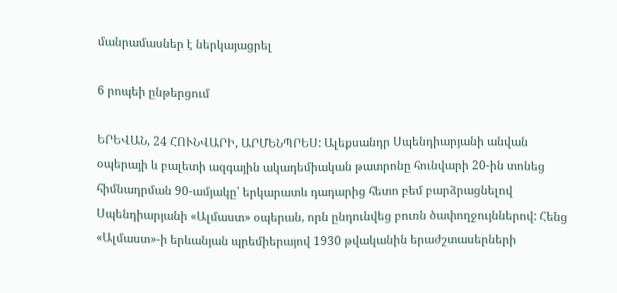մանրամասներ է ներկայացրել

6 րոպեի ընթերցում

ԵՐԵՎԱՆ, 24 ՀՈՒՆՎԱՐԻ, ԱՐՄԵՆՊՐԵՍ: Ալեքսանդր Սպենդիարյանի անվան օպերայի և բալետի ազգային ակադեմիական թատրոնը հունվարի 20-ին տոնեց հիմնադրման 90-ամյակը՝ երկարատև դադարից հետո բեմ բարձրացնելով Սպենդիարյանի «Ալմաստ» օպերան, որն ընդունվեց բուռն ծափողջույններով: Հենց «Ալմաստ»-ի երևանյան պրեմիերայով 1930 թվականին երաժշտասերների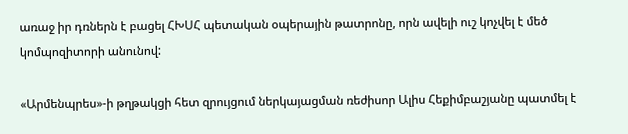առաջ իր դռներն է բացել ՀԽՍՀ պետական օպերային թատրոնը, որն ավելի ուշ կոչվել է մեծ կոմպոզիտորի անունով:

«Արմենպրես»-ի թղթակցի հետ զրույցում ներկայացման ռեժիսոր Ալիս Հեքիմբաշյանը պատմել է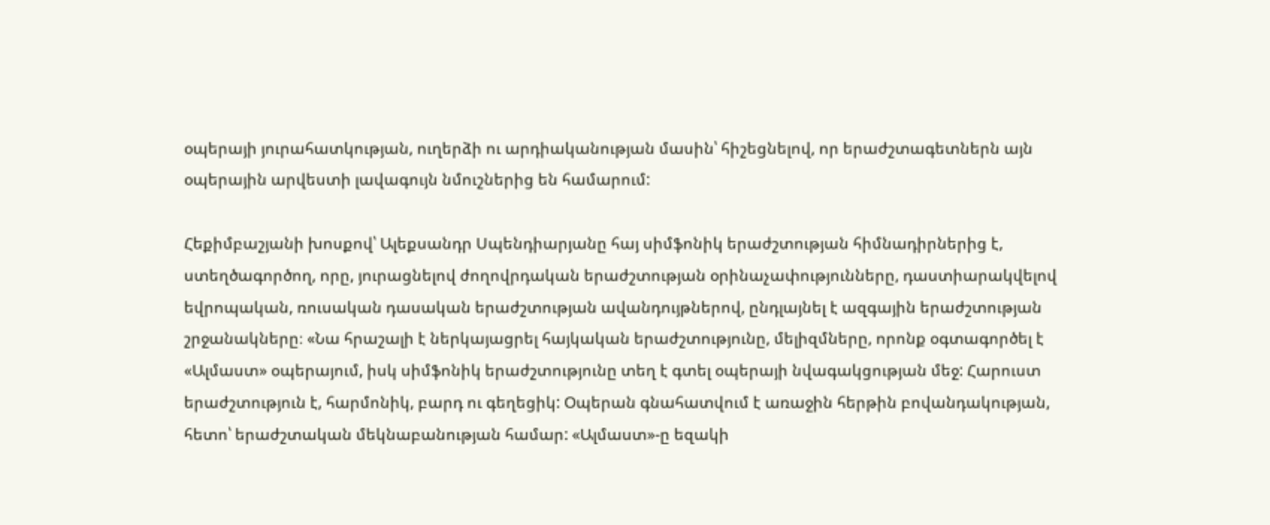օպերայի յուրահատկության, ուղերձի ու արդիականության մասին՝ հիշեցնելով, որ երաժշտագետներն այն օպերային արվեստի լավագույն նմուշներից են համարում:

Հեքիմբաշյանի խոսքով՝ Ալեքսանդր Սպենդիարյանը հայ սիմֆոնիկ երաժշտության հիմնադիրներից է, ստեղծագործող, որը, յուրացնելով ժողովրդական երաժշտության օրինաչափությունները, դաստիարակվելով եվրոպական, ռուսական դասական երաժշտության ավանդույթներով, ընդլայնել է ազգային երաժշտության շրջանակները։ «Նա հրաշալի է ներկայացրել հայկական երաժշտությունը, մելիզմները, որոնք օգտագործել է «Ալմաստ» օպերայում, իսկ սիմֆոնիկ երաժշտությունը տեղ է գտել օպերայի նվագակցության մեջ: Հարուստ երաժշտություն է, հարմոնիկ, բարդ ու գեղեցիկ: Օպերան գնահատվում է առաջին հերթին բովանդակության, հետո՝ երաժշտական մեկնաբանության համար: «Ալմաստ»-ը եզակի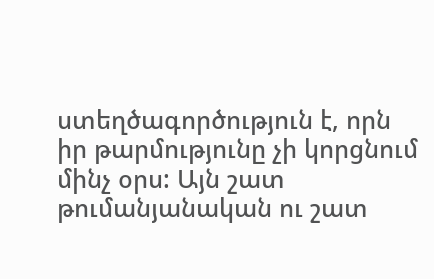ստեղծագործություն է, որն իր թարմությունը չի կորցնում մինչ օրս: Այն շատ թումանյանական ու շատ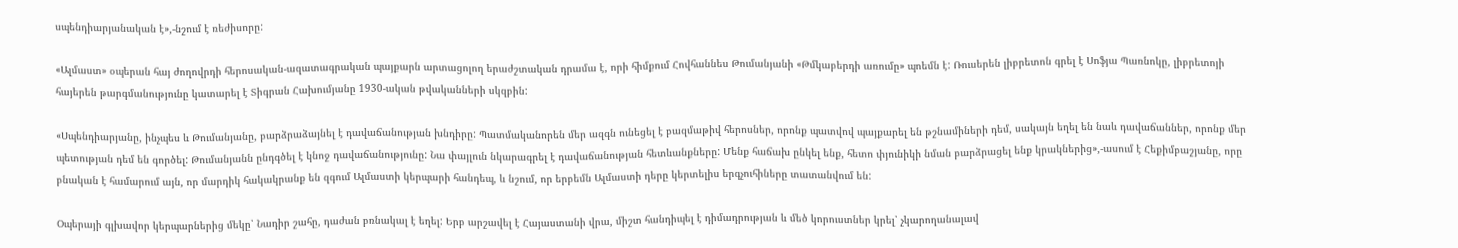սպենդիարյանական է»,-նշում է ռեժիսորը:

«Ալմաստ» օպերան հայ ժողովրդի հերոսական-ազատագրական պայքարն արտացոլող երաժշտական դրամա է, որի հիմքում Հովհաննես Թումանյանի «Թմկաբերդի առումը» պոեմն է: Ռուսերեն լիբրետոն գրել է Սոֆյա Պառնոկը, լիբրետոյի հայերեն թարգմանությունը կատարել է Տիգրան Հախումյանը 1930-ական թվականների սկզբին:

«Սպենդիարյանը, ինչպես և Թումանյանը, բարձրաձայնել է դավաճանության խնդիրը: Պատմականորեն մեր ազգն ունեցել է բազմաթիվ հերոսներ, որոնք պատվով պայքարել են թշնամիների դեմ, սակայն եղել են նաև դավաճաններ, որոնք մեր պետության դեմ են գործել: Թումանյանն ընդգծել է կնոջ դավաճանությունը: Նա փայլուն նկարագրել է դավաճանության հետևանքները: Մենք հաճախ ընկել ենք, հետո փյունիկի նման բարձրացել ենք կրակներից»,-ասում է Հեքիմբաշյանը, որը բնական է համարում այն, որ մարդիկ հակակրանք են զգում Ալմաստի կերպարի հանդեպ, և նշում, որ երբեմն Ալմաստի դերը կերտելիս երգչուհիները տատանվում են:

Օպերայի գլխավոր կերպարներից մեկը՝ Նադիր շահը, դաժան բռնակալ է եղել: Երբ արշավել է Հայաստանի վրա, միշտ հանդիպել է դիմադրության և մեծ կորուստներ կրել՝ չկարողանալավ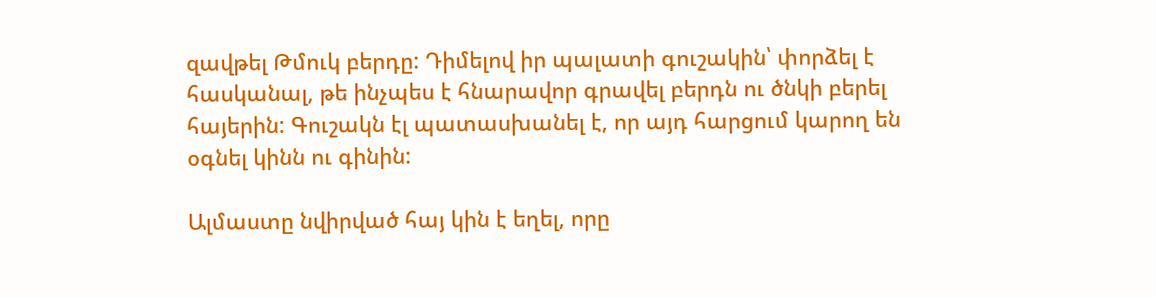զավթել Թմուկ բերդը: Դիմելով իր պալատի գուշակին՝ փորձել է հասկանալ, թե ինչպես է հնարավոր գրավել բերդն ու ծնկի բերել հայերին: Գուշակն էլ պատասխանել է, որ այդ հարցում կարող են օգնել կինն ու գինին:

Ալմաստը նվիրված հայ կին է եղել, որը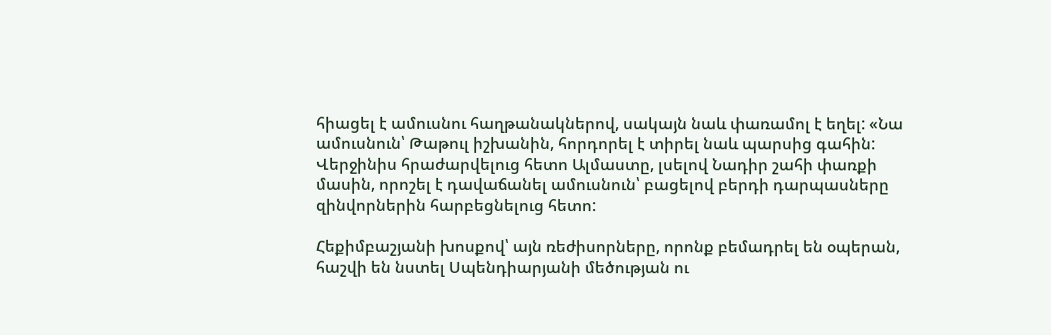հիացել է ամուսնու հաղթանակներով, սակայն նաև փառամոլ է եղել: «Նա ամուսնուն՝ Թաթուլ իշխանին, հորդորել է տիրել նաև պարսից գահին: Վերջինիս հրաժարվելուց հետո Ալմաստը, լսելով Նադիր շահի փառքի մասին, որոշել է դավաճանել ամուսնուն՝ բացելով բերդի դարպասները զինվորներին հարբեցնելուց հետո:

Հեքիմբաշյանի խոսքով՝ այն ռեժիսորները, որոնք բեմադրել են օպերան, հաշվի են նստել Սպենդիարյանի մեծության ու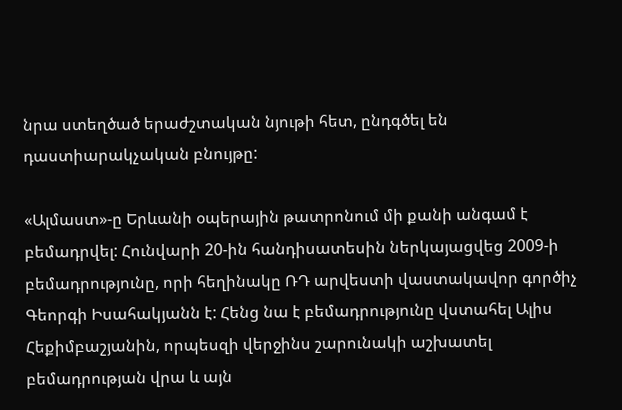նրա ստեղծած երաժշտական նյութի հետ, ընդգծել են դաստիարակչական բնույթը:

«Ալմաստ»-ը Երևանի օպերային թատրոնում մի քանի անգամ է բեմադրվել: Հունվարի 20-ին հանդիսատեսին ներկայացվեց 2009-ի բեմադրությունը, որի հեղինակը ՌԴ արվեստի վաստակավոր գործիչ Գեորգի Իսահակյանն է: Հենց նա է բեմադրությունը վստահել Ալիս Հեքիմբաշյանին, որպեսզի վերջինս շարունակի աշխատել բեմադրության վրա և այն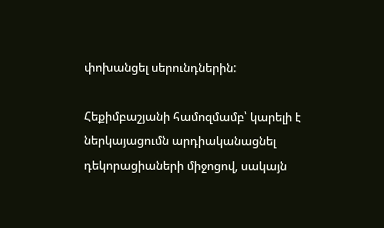փոխանցել սերունդներին:

Հեքիմբաշյանի համոզմամբ՝ կարելի է ներկայացումն արդիականացնել դեկորացիաների միջոցով, սակայն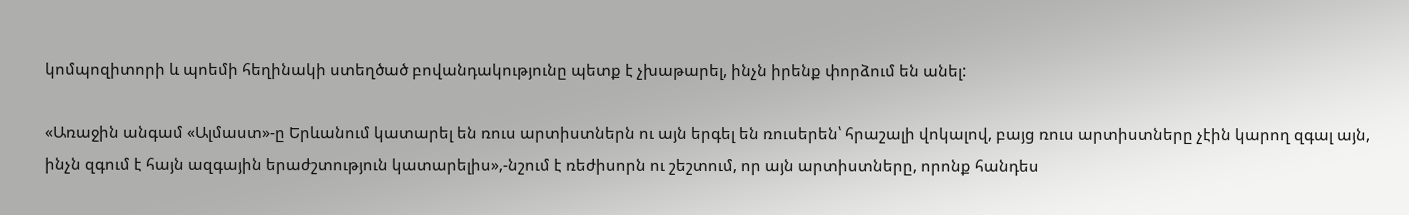կոմպոզիտորի և պոեմի հեղինակի ստեղծած բովանդակությունը պետք է չխաթարել, ինչն իրենք փորձում են անել:

«Առաջին անգամ «Ալմաստ»-ը Երևանում կատարել են ռուս արտիստներն ու այն երգել են ռուսերեն՝ հրաշալի վոկալով, բայց ռուս արտիստները չէին կարող զգալ այն, ինչն զգում է հայն ազգային երաժշտություն կատարելիս»,-նշում է ռեժիսորն ու շեշտում, որ այն արտիստները, որոնք հանդես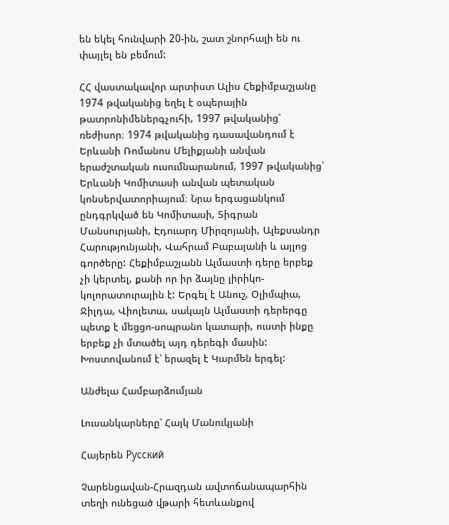են եկել հունվարի 20-ին, շատ շնորհալի են ու փայլել են բեմում:

ՀՀ վաստակավոր արտիստ Ալիս Հեքիմբաշյանը 1974 թվականից եղել է օպերային թատրոնիմեներգչուհի, 1997 թվականից՝ ռեժիսոր։ 1974 թվականից դասավանդում է Երևանի Ռոմանոս Մելիքյանի անվան երաժշտական ուսումնարանում, 1997 թվականից՝ Երևանի Կոմիտասի անվան պետական կոնսերվատորիայում։ Նրա երգացանկում ընդգրկված են Կոմիտասի, Տիգրան Մանսուրյանի, Էդուարդ Միրզոյանի, Ալեքսանդր Հարությունյանի, Վահրամ Բաբայանի և այլոց գործերը: Հեքիմբաշյանն Ալմաստի դերը երբեք չի կերտել, քանի որ իր ձայնը լիրիկո-կոլորատուրային է: Երգել է Անուշ, Օլիմպիա, Ջիլդա, Վիոլետա, սակայն Ալմաստի դերերգը պետք է մեցցո-սոպրանո կատարի, ուստի ինքը երբեք չի մտածել այդ դերեգի մասին: Խոստովանում է՝ երազել է Կարմեն երգել:

Անժելա Համբարձումյան

Լուսանկարները՝ Հայկ Մանուկյանի

Հայերեն Русский

Չարենցավան-Հրազդան ավտոճանապարհին տեղի ունեցած վթարի հետևանքով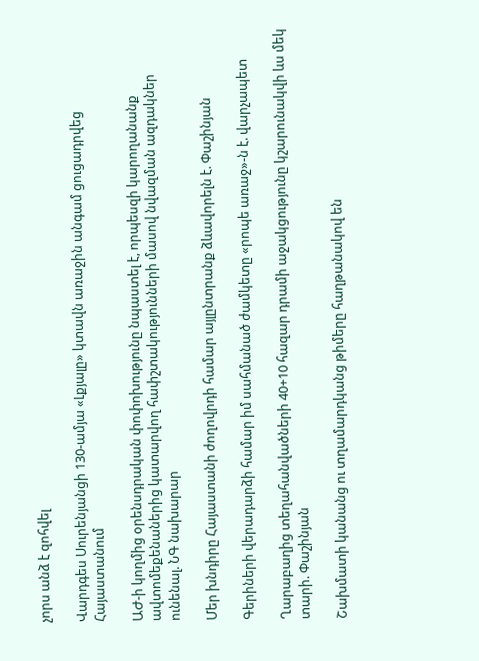չորս անձ է զոհվել

Վարդգես Սուրենյանցի 130-ամյա «Լքյալը» կտավն առաջին անգամ ցուցադրվեց Հայաստանում

ԱԺ-ի կողմից օրենսդրական փոփոխությունը նպաստել է, որպեսզի կարողանանք ավտոմեքենաներից կատարվող հափշտակությունների մասով նվազման ազդակներ ունենալ. ՆԳ նախարար

Մեր խնդիրը Հայաստանի ժողովրդի համար այլընտրանք ձևավորելն է. Փաշինյան

Գերիների վերադարձի համար իմ սահմանած ժամկետը «րոպե առաջ»-ն է. վարչապետ

Ղարաբաղից տեղահանվածների 40+10 հազար դրամի աջակցությունը կշարունակվի ևս մեկ տարի. Փաշինյան

Շախմատի կանանց ու տղամարդկանց թիմերը հաղթանակով են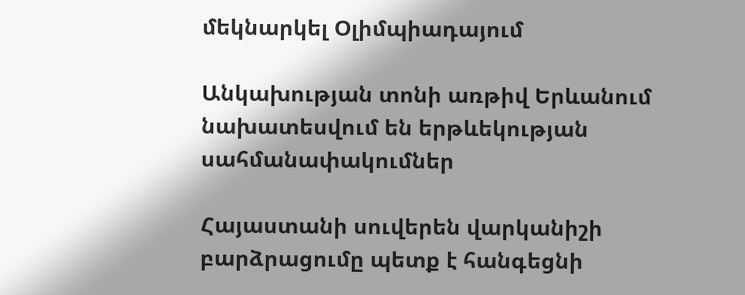մեկնարկել Օլիմպիադայում

Անկախության տոնի առթիվ Երևանում նախատեսվում են երթևեկության սահմանափակումներ

Հայաստանի սուվերեն վարկանիշի բարձրացումը պետք է հանգեցնի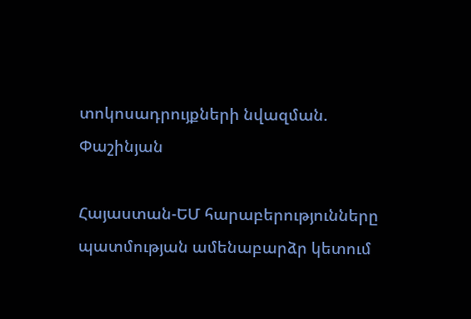տոկոսադրույքների նվազման. Փաշինյան

Հայաստան-ԵՄ հարաբերությունները պատմության ամենաբարձր կետում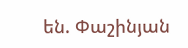են. Փաշինյան